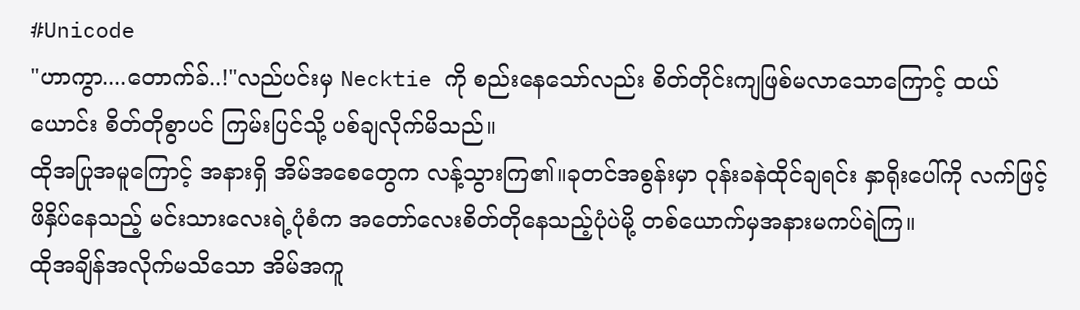#Unicode
"ဟာကွာ....တောက်ခ်..!"လည်ပင်းမှ Necktie ကို စည်းနေသော်လည်း စိတ်တိုင်းကျဖြစ်မလာသောကြောင့် ထယ်ယောင်း စိတ်တိုစွာပင် ကြမ်းပြင်သို့ ပစ်ချလိုက်မိသည်။
ထိုအပြုအမူကြောင့် အနားရှိ အိမ်အစေတွေက လန့်သွားကြ၏။ခုတင်အစွန်းမှာ ဝုန်းခနဲထိုင်ချရင်း နှာရိုးပေါ်ကို လက်ဖြင့် ဖိနှိပ်နေသည့် မင်းသားလေးရဲ့ပုံစံက အတော်လေးစိတ်တိုနေသည့်ပုံပဲမို့ တစ်ယောက်မှအနားမကပ်ရဲကြ။
ထိုအချိန်အလိုက်မသိသော အိမ်အကူ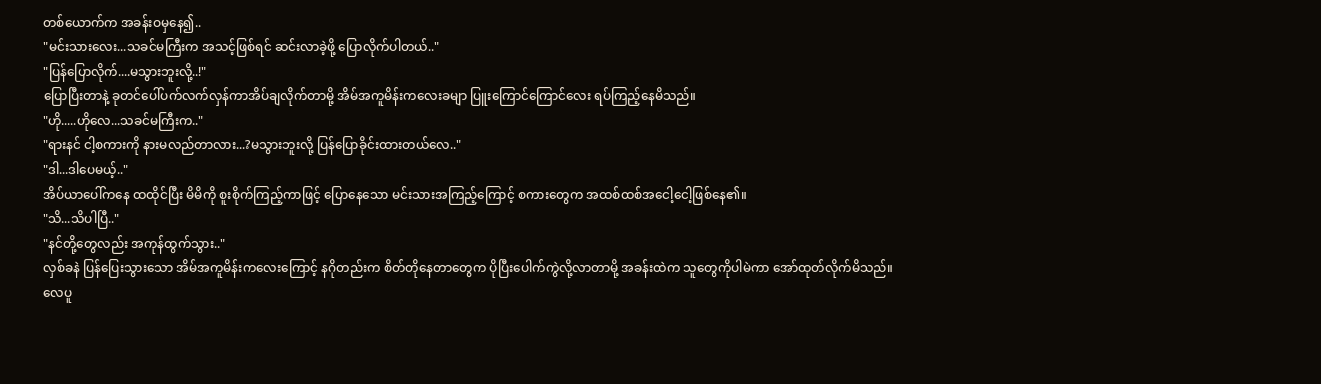တစ်ယောက်က အခန်းဝမှနေ၍..
"မင်းသားလေး...သခင်မကြီးက အသင့်ဖြစ်ရင် ဆင်းလာခဲ့ဖို့ ပြောလိုက်ပါတယ်.."
"ပြန်ပြောလိုက်....မသွားဘူးလို့..!"
ပြောပြီးတာနဲ့ ခုတင်ပေါ်ပက်လက်လှန်ကာအိပ်ချလိုက်တာမို့ အိမ်အကူမိန်းကလေးခမျာ ပြူးကြောင်ကြောင်လေး ရပ်ကြည့်နေမိသည်။
"ဟို.....ဟိုလေ...သခင်မကြီးက.."
"ရားနင် ငါ့စကားကို နားမလည်တာလား...?မသွားဘူးလို့ ပြန်ပြောခိုင်းထားတယ်လေ.."
"ဒါ...ဒါပေမယ့်.."
အိပ်ယာပေါ်ကနေ ထထိုင်ပြီး မိမိကို စူးစိုက်ကြည့်ကာဖြင့် ပြောနေသော မင်းသားအကြည့်ကြောင့် စကားတွေက အထစ်ထစ်အငေါ့ငေါ့ဖြစ်နေ၏။
"သိ...သိပါပြီ.."
"နင်တို့တွေလည်း အကုန်ထွက်သွား.."
လှစ်ခနဲ ပြန်ပြေးသွားသော အိမ်အကူမိန်းကလေးကြောင့် နဂိုတည်းက စိတ်တိုနေတာတွေက ပိုပြီးပေါက်ကွဲလို့လာတာမို့ အခန်းထဲက သူတွေကိုပါမဲကာ အော်ထုတ်လိုက်မိသည်။
လေပူ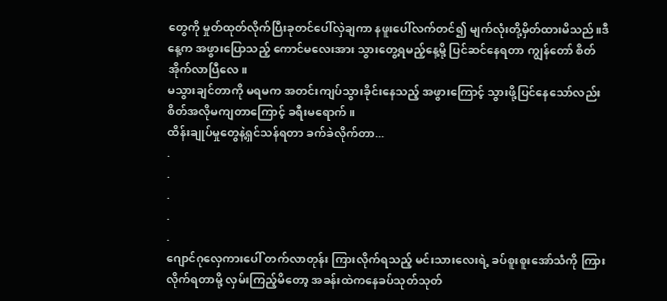တွေကို မှုတ်ထုတ်လိုက်ပြီးခုတင်ပေါ်လှဲချကာ နဖူးပေါ်လက်တင်၍ မျက်လုံးတို့မှိတ်ထားမိသည်။ဒီနေ့က အဖွားပြောသည့် ကောင်မလေးအား သွားတွေ့ရမည့်နေ့မို့ ပြင်ဆင်နေရတာ ကျွန်တော် စိတ်အိုက်လာပြီလေ။
မသွားချင်တာကို မရမက အတင်းကျပ်သွားခိုင်းနေသည့် အဖွားကြောင့် သွားဖို့ပြင်နေသော်လည်း စိတ်အလိုမကျတာကြောင့် ခရီးမရောက်။
ထိန်းချုပ်မှုတွေနဲ့ရှင်သန်ရတာ ခက်ခဲလိုက်တာ...
.
.
.
.
.
ဂျောင်ဂုလှေကားပေါ် တက်လာတုန်း ကြားလိုက်ရသည့် မင်းသားလေးရဲ့ ခပ်စူးစူးအော်သံကို ကြားလိုက်ရတာမို့ လှမ်းကြည့်မိတော့ အခန်းထဲကနေခပ်သုတ်သုတ်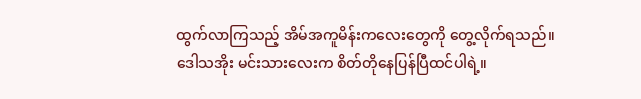ထွက်လာကြသည့် အိမ်အကူမိန်းကလေးတွေကို တွေ့လိုက်ရသည်။
ဒေါသအိုး မင်းသားလေးက စိတ်တိုနေပြန်ပြီထင်ပါရဲ့။